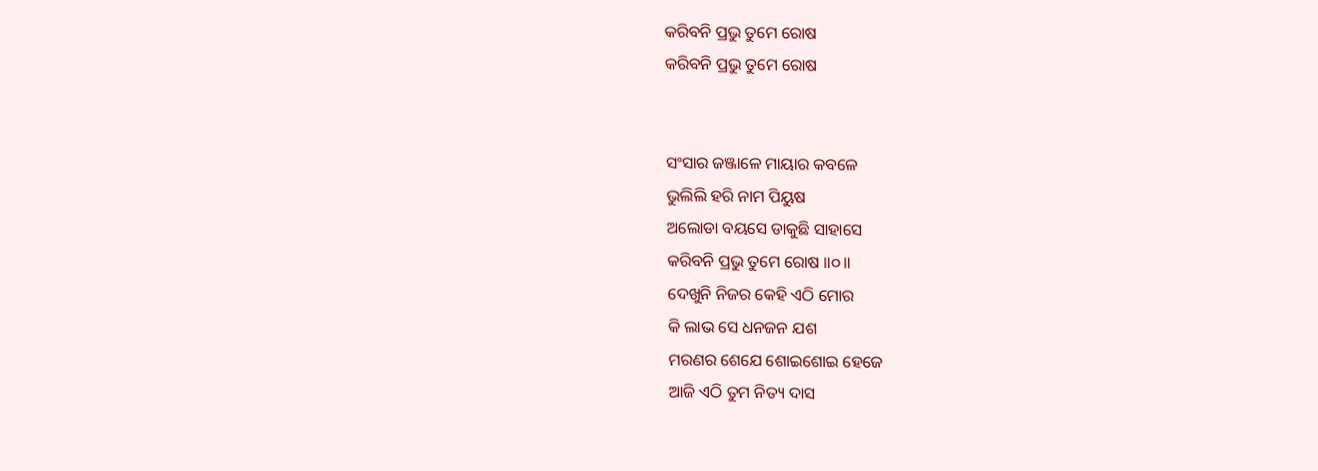କରିବନି ପ୍ରଭୁ ତୁମେ ରୋଷ
କରିବନି ପ୍ରଭୁ ତୁମେ ରୋଷ


ସଂସାର ଜଞ୍ଜାଳେ ମାୟାର କବଳେ
ଭୁଲିଲି ହରି ନାମ ପିୟୁଷ
ଅଲୋଡା ବୟସେ ଡାକୁଛି ସାହାସେ
କରିବନି ପ୍ରଭୁ ତୁମେ ରୋଷ ॥୦॥
ଦେଖୁନି ନିଜର କେହି ଏଠି ମୋର
କି ଲାଭ ସେ ଧନଜନ ଯଶ
ମରଣର ଶେଯେ ଶୋଇଶୋଇ ହେଜେ
ଆଜି ଏଠି ତୁମ ନିତ୍ୟ ଦାସ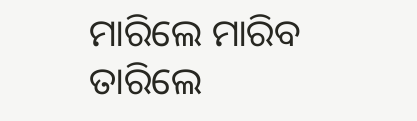ମାରିଲେ ମାରିବ ତାରିଲେ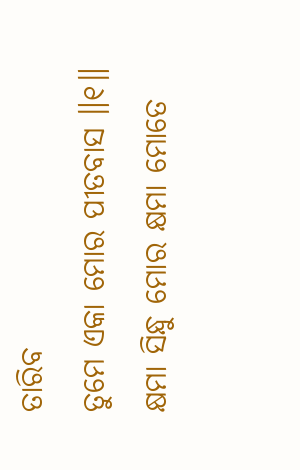ତାରିବ
ତୁମେ ଏକା ମୋର ପୀତବାସ ॥୧॥
କ୍ଷମା ସିନ୍ଧୁ ମୋର କ୍ଷମା ମୋତେ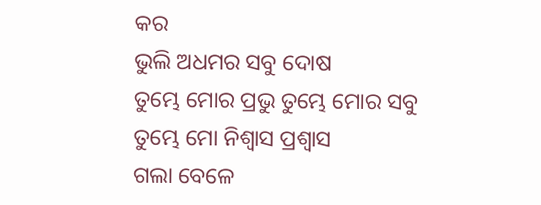କର
ଭୁଲି ଅଧମର ସବୁ ଦୋଷ
ତୁମ୍ଭେ ମୋର ପ୍ରଭୁ ତୁମ୍ଭେ ମୋର ସବୁ
ତୁମ୍ଭେ ମୋ ନିଶ୍ବାସ ପ୍ରଶ୍ବାସ
ଗଲା ବେଳେ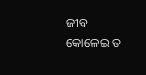ଜୀବ କୋଳେଇ ତ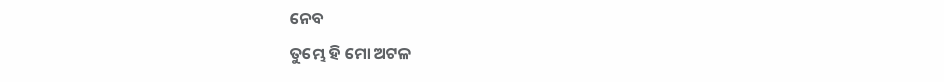ନେବ
ତୁମ୍ଭେ ହି ମୋ ଅଟଳ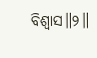ବିଶ୍ବାସ॥୨॥